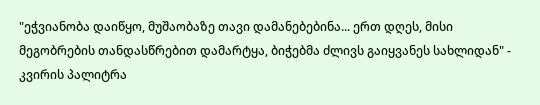"ეჭვიანობა დაიწყო, მუშაობაზე თავი დამანებებინა... ერთ დღეს, მისი მეგობრების თანდასწრებით დამარტყა, ბიჭებმა ძლივს გაიყვანეს სახლიდან" - კვირის პალიტრა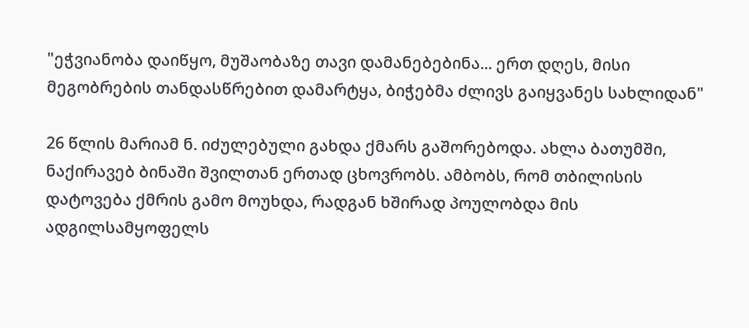"ეჭვიანობა დაიწყო, მუშაობაზე თავი დამანებებინა... ერთ დღეს, მისი მეგობრების თანდასწრებით დამარტყა, ბიჭებმა ძლივს გაიყვანეს სახლიდან"

26 წლის მარიამ ნ. იძულებული გახდა ქმარს გაშორებოდა. ახლა ბათუმში, ნაქირავებ ბინაში შვილთან ერთად ცხოვრობს. ამბობს, რომ თბილისის დატოვება ქმრის გამო მოუხდა, რადგან ხშირად პოულობდა მის ადგილსამყოფელს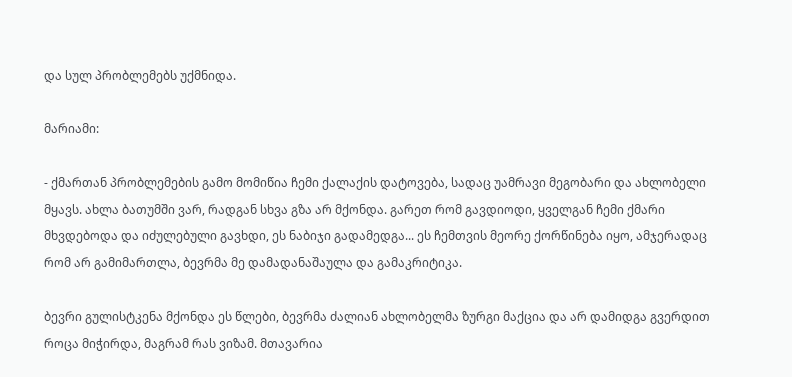და სულ პრობლემებს უქმნიდა.

მარიამი:

- ქმართან პრობლემების გამო მომიწია ჩემი ქალაქის დატოვება, სადაც უამრავი მეგობარი და ახლობელი მყავს. ახლა ბათუმში ვარ, რადგან სხვა გზა არ მქონდა. გარეთ რომ გავდიოდი, ყველგან ჩემი ქმარი მხვდებოდა და იძულებული გავხდი, ეს ნაბიჯი გადამედგა... ეს ჩემთვის მეორე ქორწინება იყო, ამჯერადაც რომ არ გამიმართლა, ბევრმა მე დამადანაშაულა და გამაკრიტიკა.

ბევრი გულისტკენა მქონდა ეს წლები, ბევრმა ძალიან ახლობელმა ზურგი მაქცია და არ დამიდგა გვერდით როცა მიჭირდა, მაგრამ რას ვიზამ. მთავარია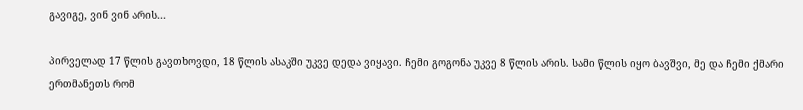გავიგე, ვინ ვინ არის...

პირველად 17 წლის გავთხოვდი, 18 წლის ასაკში უკვე დედა ვიყავი. ჩემი გოგონა უკვე 8 წლის არის. სამი წლის იყო ბავშვი, მე და ჩემი ქმარი ერთმანეთს რომ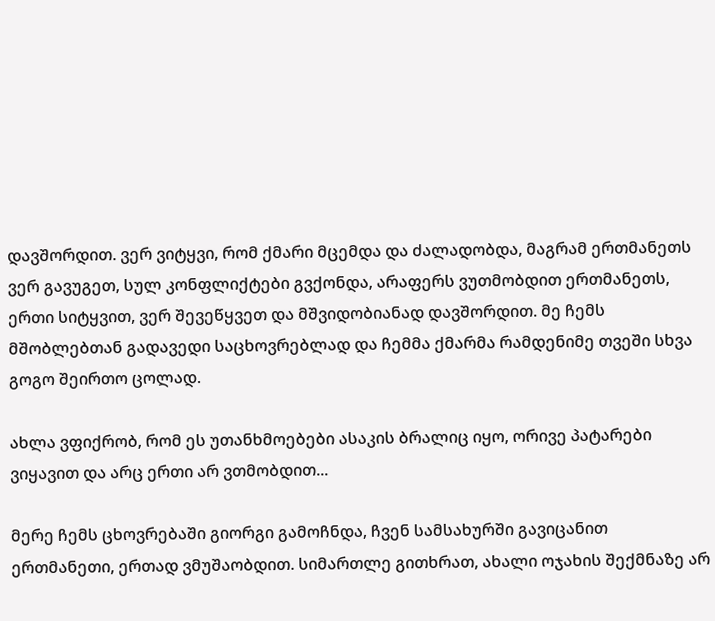დავშორდით. ვერ ვიტყვი, რომ ქმარი მცემდა და ძალადობდა, მაგრამ ერთმანეთს ვერ გავუგეთ, სულ კონფლიქტები გვქონდა, არაფერს ვუთმობდით ერთმანეთს, ერთი სიტყვით, ვერ შევეწყვეთ და მშვიდობიანად დავშორდით. მე ჩემს მშობლებთან გადავედი საცხოვრებლად და ჩემმა ქმარმა რამდენიმე თვეში სხვა გოგო შეირთო ცოლად.

ახლა ვფიქრობ, რომ ეს უთანხმოებები ასაკის ბრალიც იყო, ორივე პატარები ვიყავით და არც ერთი არ ვთმობდით...

მერე ჩემს ცხოვრებაში გიორგი გამოჩნდა, ჩვენ სამსახურში გავიცანით ერთმანეთი, ერთად ვმუშაობდით. სიმართლე გითხრათ, ახალი ოჯახის შექმნაზე არ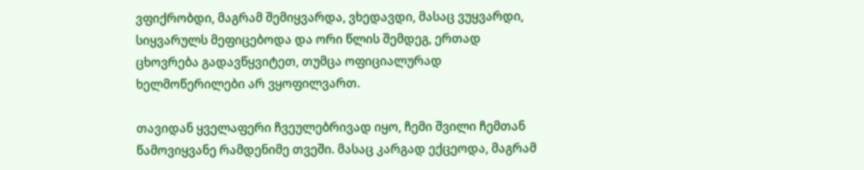ვფიქრობდი, მაგრამ შემიყვარდა, ვხედავდი, მასაც ვუყვარდი, სიყვარულს მეფიცებოდა და ორი წლის შემდეგ, ერთად ცხოვრება გადავწყვიტეთ, თუმცა ოფიციალურად ხელმოწერილები არ ვყოფილვართ.

თავიდან ყველაფერი ჩვეულებრივად იყო, ჩემი შვილი ჩემთან წამოვიყვანე რამდენიმე თვეში. მასაც კარგად ექცეოდა, მაგრამ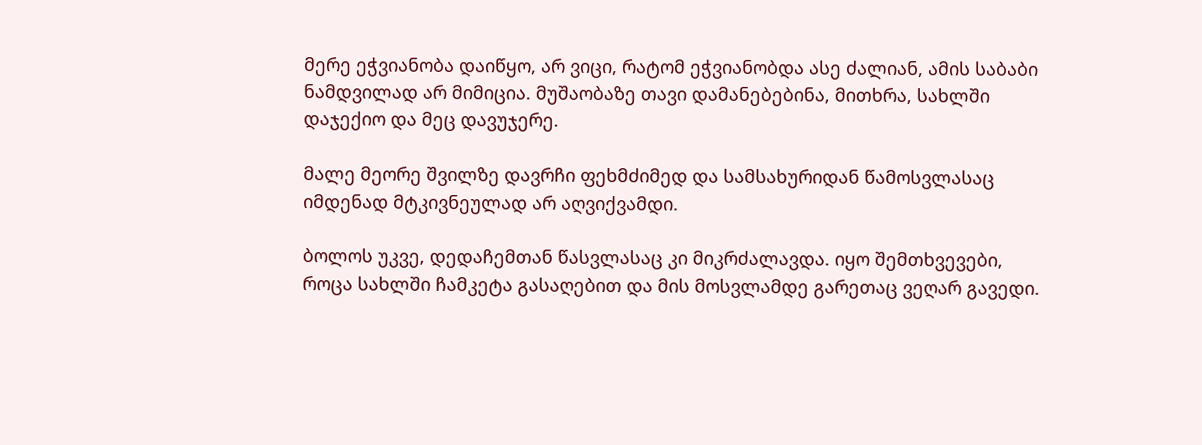მერე ეჭვიანობა დაიწყო, არ ვიცი, რატომ ეჭვიანობდა ასე ძალიან, ამის საბაბი ნამდვილად არ მიმიცია. მუშაობაზე თავი დამანებებინა, მითხრა, სახლში დაჯექიო და მეც დავუჯერე.

მალე მეორე შვილზე დავრჩი ფეხმძიმედ და სამსახურიდან წამოსვლასაც იმდენად მტკივნეულად არ აღვიქვამდი.

ბოლოს უკვე, დედაჩემთან წასვლასაც კი მიკრძალავდა. იყო შემთხვევები, როცა სახლში ჩამკეტა გასაღებით და მის მოსვლამდე გარეთაც ვეღარ გავედი.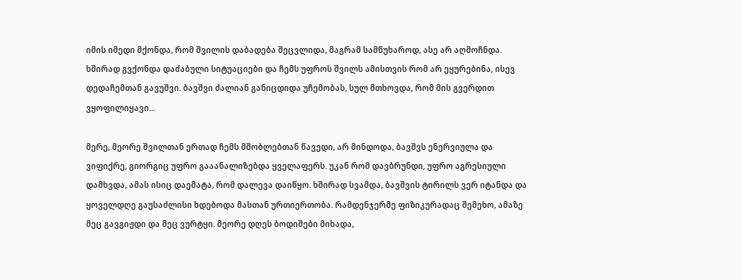იმის იმედი მქონდა, რომ შვილის დაბადება შეცვლიდა, მაგრამ სამწუხაროდ, ასე არ აღმოჩნდა. ხშირად გვქონდა დაძაბული სიტუაციები და ჩემს უფროს შვილს ამისთვის რომ არ ეყურებინა, ისევ დედაჩემთან გავუშვი. ბავშვი ძალიან განიცდიდა უჩემობას, სულ მთხოვდა, რომ მის გვერდით ვყოფილიყავი...

მერე, მეორე შვილთან ერთად ჩემს მშობლებთან წავედი, არ მინდოდა, ბავშვს ენერვიულა და ვიფიქრე, გიორგიც უფრო გააანალიზებდა ყველაფერს. უკან რომ დავბრუნდი, უფრო აგრესიული დამხვდა, ამას ისიც დაემატა, რომ დალევა დაიწყო. ხშირად სვამდა, ბავშვის ტირილს ვერ იტანდა და ყოველდღე გაუსაძლისი ხდებოდა მასთან ურთიერთობა. რამდენჯერმე ფიზიკურადაც შემეხო, ამაზე მეც გავგიჟდი და მეც ვურტყი. მეორე დღეს ბოდიშები მიხადა,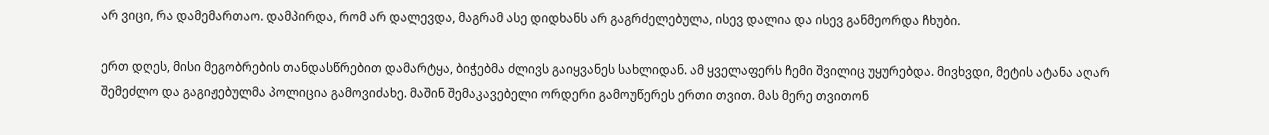არ ვიცი, რა დამემართაო. დამპირდა, რომ არ დალევდა, მაგრამ ასე დიდხანს არ გაგრძელებულა, ისევ დალია და ისევ განმეორდა ჩხუბი.

ერთ დღეს, მისი მეგობრების თანდასწრებით დამარტყა, ბიჭებმა ძლივს გაიყვანეს სახლიდან. ამ ყველაფერს ჩემი შვილიც უყურებდა. მივხვდი, მეტის ატანა აღარ შემეძლო და გაგიჟებულმა პოლიცია გამოვიძახე. მაშინ შემაკავებელი ორდერი გამოუწერეს ერთი თვით. მას მერე თვითონ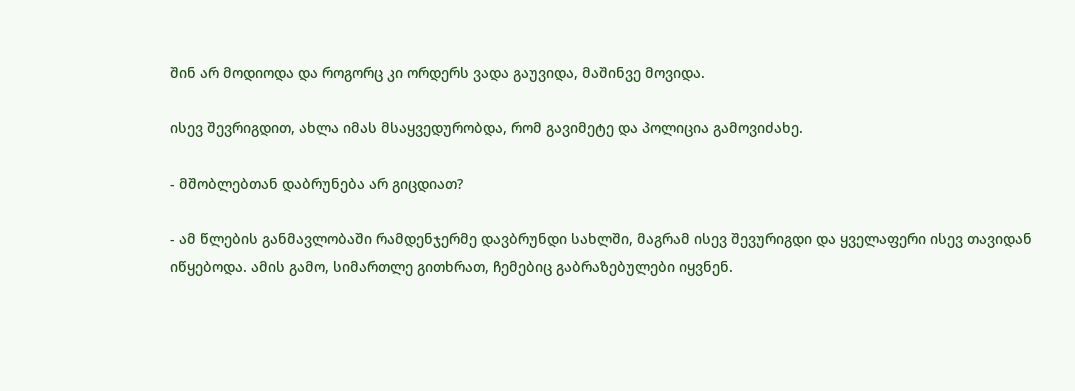შინ არ მოდიოდა და როგორც კი ორდერს ვადა გაუვიდა, მაშინვე მოვიდა.

ისევ შევრიგდით, ახლა იმას მსაყვედურობდა, რომ გავიმეტე და პოლიცია გამოვიძახე.

- მშობლებთან დაბრუნება არ გიცდიათ?

- ამ წლების განმავლობაში რამდენჯერმე დავბრუნდი სახლში, მაგრამ ისევ შევურიგდი და ყველაფერი ისევ თავიდან იწყებოდა. ამის გამო, სიმართლე გითხრათ, ჩემებიც გაბრაზებულები იყვნენ.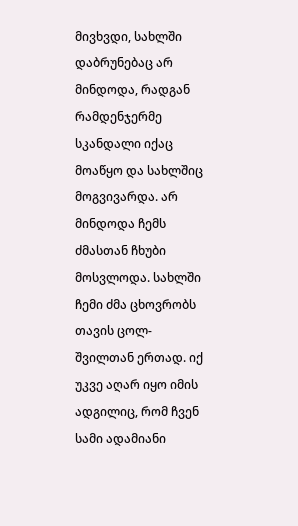მივხვდი, სახლში დაბრუნებაც არ მინდოდა, რადგან რამდენჯერმე სკანდალი იქაც მოაწყო და სახლშიც მოგვივარდა. არ მინდოდა ჩემს ძმასთან ჩხუბი მოსვლოდა. სახლში ჩემი ძმა ცხოვრობს თავის ცოლ-შვილთან ერთად. იქ უკვე აღარ იყო იმის ადგილიც, რომ ჩვენ სამი ადამიანი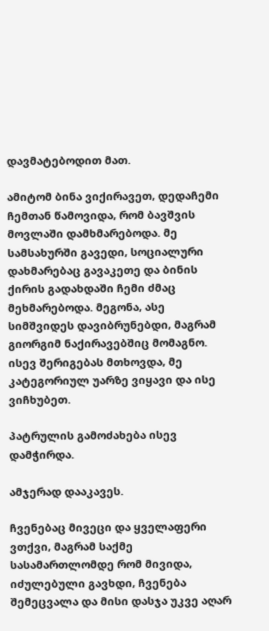დავმატებოდით მათ.

ამიტომ ბინა ვიქირავეთ, დედაჩემი ჩემთან წამოვიდა, რომ ბავშვის მოვლაში დამხმარებოდა. მე სამსახურში გავედი, სოციალური დახმარებაც გავაკეთე და ბინის ქირის გადახდაში ჩემი ძმაც მეხმარებოდა. მეგონა, ასე სიმშვიდეს დავიბრუნებდი, მაგრამ გიორგიმ ნაქირავებშიც მომაგნო. ისევ შერიგებას მთხოვდა, მე კატეგორიულ უარზე ვიყავი და ისე ვიჩხუბეთ.

პატრულის გამოძახება ისევ დამჭირდა.

ამჯერად დააკავეს.

ჩვენებაც მივეცი და ყველაფერი ვთქვი, მაგრამ საქმე სასამართლომდე რომ მივიდა, იძულებული გავხდი, ჩვენება შემეცვალა და მისი დასჯა უკვე აღარ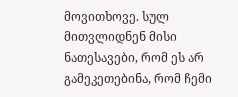მოვითხოვე. სულ მითვლიდნენ მისი ნათესავები, რომ ეს არ გამეკეთებინა, რომ ჩემი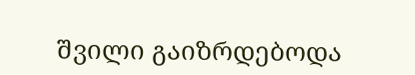შვილი გაიზრდებოდა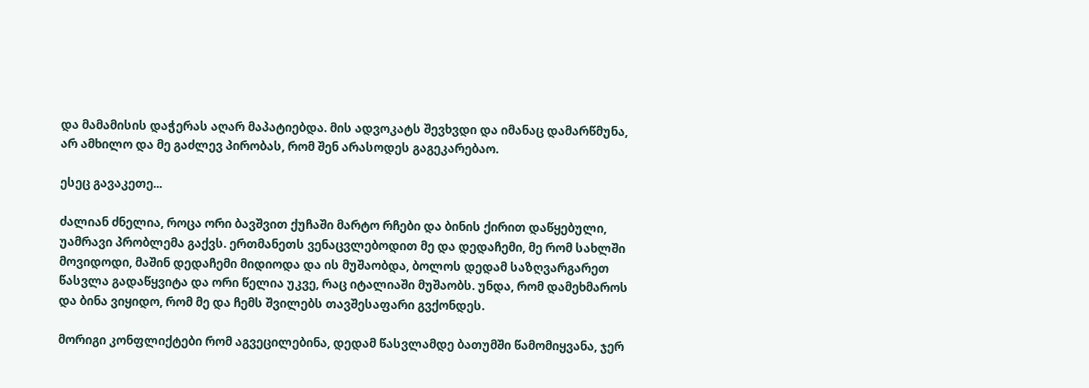და მამამისის დაჭერას აღარ მაპატიებდა. მის ადვოკატს შევხვდი და იმანაც დამარწმუნა, არ ამხილო და მე გაძლევ პირობას, რომ შენ არასოდეს გაგეკარებაო.

ესეც გავაკეთე...

ძალიან ძნელია, როცა ორი ბავშვით ქუჩაში მარტო რჩები და ბინის ქირით დაწყებული, უამრავი პრობლემა გაქვს. ერთმანეთს ვენაცვლებოდით მე და დედაჩემი, მე რომ სახლში მოვიდოდი, მაშინ დედაჩემი მიდიოდა და ის მუშაობდა, ბოლოს დედამ საზღვარგარეთ წასვლა გადაწყვიტა და ორი წელია უკვე, რაც იტალიაში მუშაობს. უნდა, რომ დამეხმაროს და ბინა ვიყიდო, რომ მე და ჩემს შვილებს თავშესაფარი გვქონდეს.

მორიგი კონფლიქტები რომ აგვეცილებინა, დედამ წასვლამდე ბათუმში წამომიყვანა, ჯერ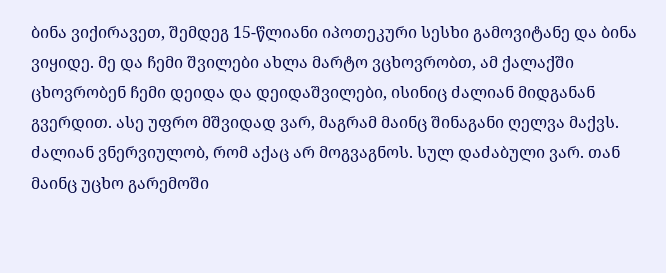ბინა ვიქირავეთ, შემდეგ 15-წლიანი იპოთეკური სესხი გამოვიტანე და ბინა ვიყიდე. მე და ჩემი შვილები ახლა მარტო ვცხოვრობთ, ამ ქალაქში ცხოვრობენ ჩემი დეიდა და დეიდაშვილები, ისინიც ძალიან მიდგანან გვერდით. ასე უფრო მშვიდად ვარ, მაგრამ მაინც შინაგანი ღელვა მაქვს. ძალიან ვნერვიულობ, რომ აქაც არ მოგვაგნოს. სულ დაძაბული ვარ. თან მაინც უცხო გარემოში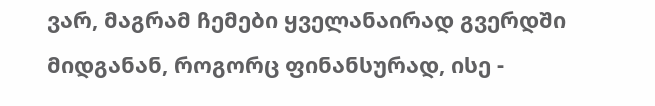ვარ, მაგრამ ჩემები ყველანაირად გვერდში მიდგანან, როგორც ფინანსურად, ისე -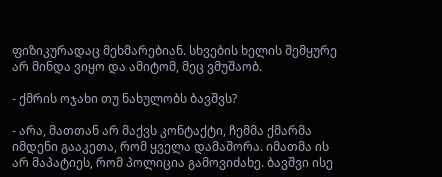ფიზიკურადაც მეხმარებიან. სხვების ხელის შემყურე არ მინდა ვიყო და ამიტომ, მეც ვმუშაობ.

- ქმრის ოჯახი თუ ნახულობს ბავშვს?

- არა, მათთან არ მაქვს კონტაქტი, ჩემმა ქმარმა იმდენი გააკეთა, რომ ყველა დამაშორა. იმათმა ის არ მაპატიეს, რომ პოლიცია გამოვიძახე. ბავშვი ისე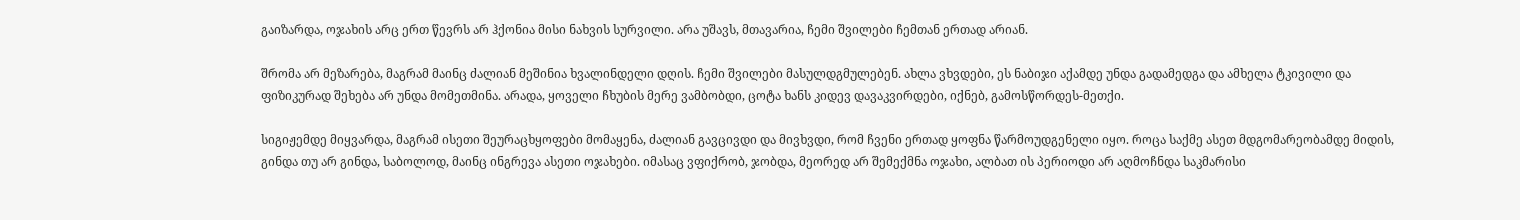გაიზარდა, ოჯახის არც ერთ წევრს არ ჰქონია მისი ნახვის სურვილი. არა უშავს, მთავარია, ჩემი შვილები ჩემთან ერთად არიან.

შრომა არ მეზარება, მაგრამ მაინც ძალიან მეშინია ხვალინდელი დღის. ჩემი შვილები მასულდგმულებენ. ახლა ვხვდები, ეს ნაბიჯი აქამდე უნდა გადამედგა და ამხელა ტკივილი და ფიზიკურად შეხება არ უნდა მომეთმინა. არადა, ყოველი ჩხუბის მერე ვამბობდი, ცოტა ხანს კიდევ დავაკვირდები, იქნებ, გამოსწორდეს-მეთქი.

სიგიჟემდე მიყვარდა, მაგრამ ისეთი შეურაცხყოფები მომაყენა, ძალიან გავცივდი და მივხვდი, რომ ჩვენი ერთად ყოფნა წარმოუდგენელი იყო. როცა საქმე ასეთ მდგომარეობამდე მიდის, გინდა თუ არ გინდა, საბოლოდ, მაინც ინგრევა ასეთი ოჯახები. იმასაც ვფიქრობ, ჯობდა, მეორედ არ შემექმნა ოჯახი, ალბათ ის პერიოდი არ აღმოჩნდა საკმარისი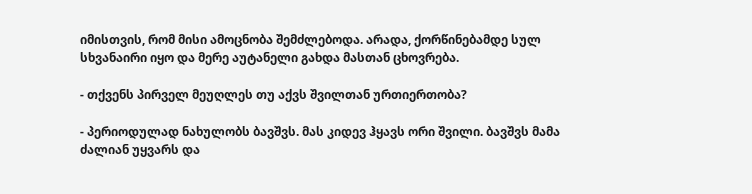იმისთვის, რომ მისი ამოცნობა შემძლებოდა. არადა, ქორწინებამდე სულ სხვანაირი იყო და მერე აუტანელი გახდა მასთან ცხოვრება.

- თქვენს პირველ მეუღლეს თუ აქვს შვილთან ურთიერთობა?

- პერიოდულად ნახულობს ბავშვს. მას კიდევ ჰყავს ორი შვილი. ბავშვს მამა ძალიან უყვარს და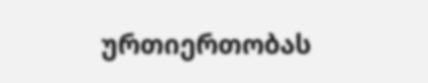ურთიერთობას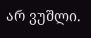არ ვუშლი.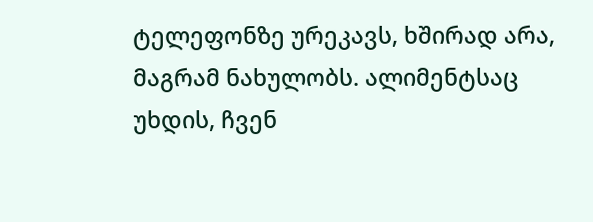ტელეფონზე ურეკავს, ხშირად არა, მაგრამ ნახულობს. ალიმენტსაც უხდის, ჩვენ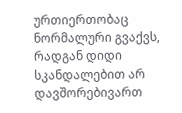ურთიერთობაც ნორმალური გვაქვს, რადგან დიდი სკანდალებით არ დავშორებივართ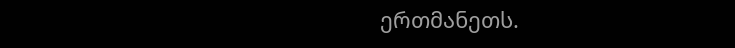ერთმანეთს.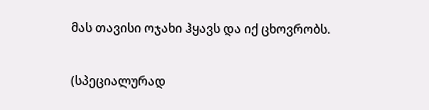მას თავისი ოჯახი ჰყავს და იქ ცხოვრობს.

(სპეციალურად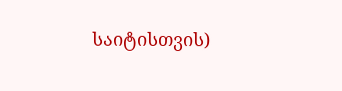საიტისთვის)